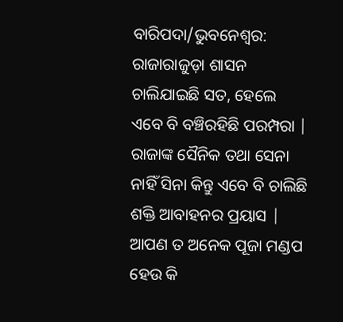ବାରିପଦା/ଭୁବନେଶ୍ୱର: ରାଜାରାଜୁଡ଼ା ଶାସନ ଚାଲିଯାଇଛି ସତ, ହେଲେ ଏବେ ବି ବଞ୍ଚିରହିଛି ପରମ୍ପରା | ରାଜାଙ୍କ ସୈନିକ ତଥା ସେନା ନାହିଁ ସିନା କିନ୍ତୁ ଏବେ ବି ଚାଲିଛି ଶକ୍ତି ଆବାହନର ପ୍ରୟାସ | ଆପଣ ତ ଅନେକ ପୂଜା ମଣ୍ଡପ ହେଉ କି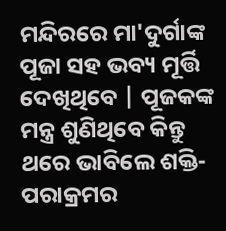ମନ୍ଦିରରେ ମା'ଦୁର୍ଗାଙ୍କ ପୂଜା ସହ ଭବ୍ୟ ମୂର୍ତ୍ତି ଦେଖିଥିବେ | ପୂଜକଙ୍କ ମନ୍ତ୍ର ଶୁଣିଥିବେ କିନ୍ତୁ ଥରେ ଭାବିଲେ ଶକ୍ତି-ପରାକ୍ରମର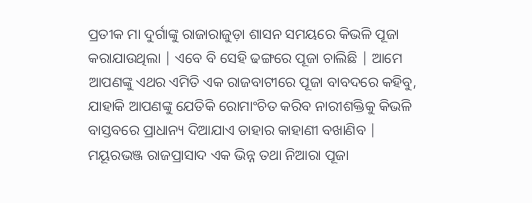ପ୍ରତୀକ ମା ଦୁର୍ଗାଙ୍କୁ ରାଜାରାଜୁଡ଼ା ଶାସନ ସମୟରେ କିଭଳି ପୂଜା କରାଯାଉଥିଲା | ଏବେ ବି ସେହି ଢଙ୍ଗରେ ପୂଜା ଚାଲିଛି | ଆମେ ଆପଣଙ୍କୁ ଏଥର ଏମିତି ଏକ ରାଜବାଟୀରେ ପୂଜା ବାବଦରେ କହିବୁ, ଯାହାକି ଆପଣଙ୍କୁ ଯେତିକି ରୋମାଂଚିତ କରିବ ନାରୀଶକ୍ତିକୁ କିଭଳି ବାସ୍ତବରେ ପ୍ରାଧାନ୍ୟ ଦିଆଯାଏ ତାହାର କାହାଣୀ ବଖାଣିବ | ମୟୂରଭଞ୍ଜ ରାଜପ୍ରାସାଦ ଏକ ଭିନ୍ନ ତଥା ନିଆରା ପୂଜା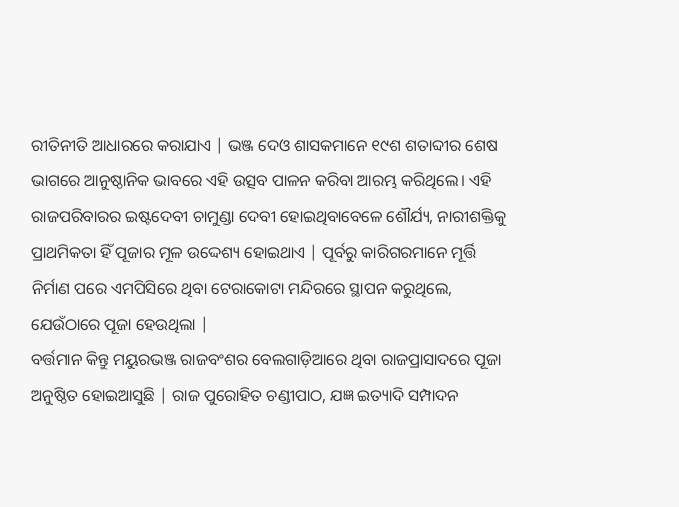ରୀତିନୀତି ଆଧାରରେ କରାଯାଏ | ଭଞ୍ଜ ଦେଓ ଶାସକମାନେ ୧୯ଶ ଶତାବ୍ଦୀର ଶେଷ ଭାଗରେ ଆନୁଷ୍ଠାନିକ ଭାବରେ ଏହି ଉତ୍ସବ ପାଳନ କରିବା ଆରମ୍ଭ କରିଥିଲେ। ଏହି ରାଜପରିବାରର ଇଷ୍ଟଦେବୀ ଚାମୁଣ୍ଡା ଦେବୀ ହୋଇଥିବାବେଳେ ଶୌର୍ଯ୍ୟ, ନାରୀଶକ୍ତିକୁ ପ୍ରାଥମିକତା ହିଁ ପୂଜାର ମୂଳ ଉଦ୍ଦେଶ୍ୟ ହୋଇଥାଏ | ପୂର୍ବରୁ କାରିଗରମାନେ ମୂର୍ତ୍ତି ନିର୍ମାଣ ପରେ ଏମପିସିରେ ଥିବା ଟେରାକୋଟା ମନ୍ଦିରରେ ସ୍ଥାପନ କରୁଥିଲେ, ଯେଉଁଠାରେ ପୂଜା ହେଉଥିଲା |
ବର୍ତ୍ତମାନ କିନ୍ତୁ ମୟୁରଭଞ୍ଜ ରାଜବଂଶର ବେଲଗାଡ଼ିଆରେ ଥିବା ରାଜପ୍ରାସାଦରେ ପୂଜା ଅନୁଷ୍ଠିତ ହୋଇଆସୁଛି | ରାଜ ପୁରୋହିତ ଚଣ୍ଡୀପାଠ, ଯଜ୍ଞ ଇତ୍ୟାଦି ସମ୍ପାଦନ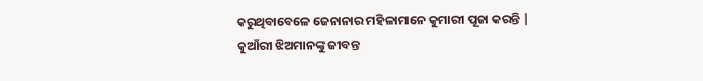କରୁଥିବାବେଳେ ଜେନାନାର ମହିଳାମାନେ କୁମାରୀ ପୂଜା କରନ୍ତି | କୁଆଁରୀ ଝିଅମାନଙ୍କୁ ଜୀବନ୍ତ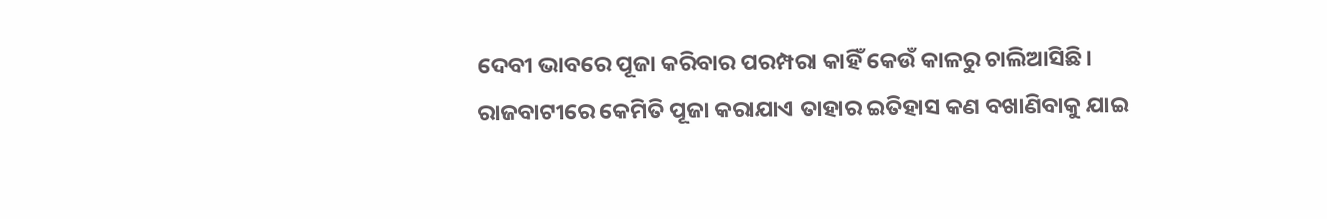ଦେବୀ ଭାବରେ ପୂଜା କରିବାର ପରମ୍ପରା କାହିଁ କେଉଁ କାଳରୁ ଚାଲିଆସିଛି। ରାଜବାଟୀରେ କେମିତି ପୂଜା କରାଯାଏ ତାହାର ଇତିହାସ କଣ ବଖାଣିବାକୁ ଯାଇ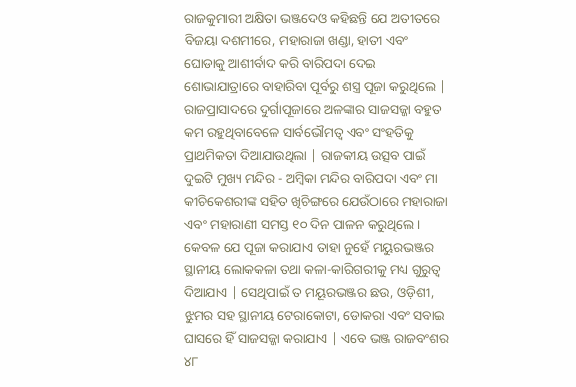ରାଜକୁମାରୀ ଅକ୍ଷିତା ଭଞ୍ଜଦେଓ କହିଛନ୍ତି ଯେ ଅତୀତରେ ବିଜୟା ଦଶମୀରେ, ମହାରାଜା ଖଣ୍ଡା, ହାତୀ ଏବଂ ଘୋଡାକୁ ଆଶୀର୍ବାଦ କରି ବାରିପଦା ଦେଇ ଶୋଭାଯାତ୍ରାରେ ବାହାରିବା ପୂର୍ବରୁ ଶସ୍ତ୍ର ପୂଜା କରୁଥିଲେ |
ରାଜପ୍ରାସାଦରେ ଦୁର୍ଗାପୂଜାରେ ଅଳଙ୍କାର ସାଜସଜ୍ଜା ବହୁତ କମ ରହୁଥିବାବେଳେ ସାର୍ବଭୌମତ୍ୱ ଏବଂ ସଂହତିକୁ ପ୍ରାଥମିକତା ଦିଆଯାଉଥିଲା | ରାଜକୀୟ ଉତ୍ସବ ପାଇଁ ଦୁଇଟି ମୁଖ୍ୟ ମନ୍ଦିର - ଅମ୍ବିକା ମନ୍ଦିର ବାରିପଦା ଏବଂ ମା କୀଚିକେଶରୀଙ୍କ ସହିତ ଖିଚିଙ୍ଗରେ ଯେଉଁଠାରେ ମହାରାଜା ଏବଂ ମହାରାଣୀ ସମସ୍ତ ୧୦ ଦିନ ପାଳନ କରୁଥିଲେ। କେବଳ ଯେ ପୂଜା କରାଯାଏ ତାହା ନୁହେଁ ମୟୁରଭଞ୍ଜର ସ୍ଥାନୀୟ ଲୋକକଳା ତଥା କଳା-କାରିଗରୀକୁ ମଧ୍ୟ ଗୁରୁତ୍ୱ ଦିଆଯାଏ | ସେଥିପାଇଁ ତ ମୟୂରଭଞ୍ଜର ଛଉ, ଓଡ଼ିଶୀ, ଝୁମର ସହ ସ୍ଥାନୀୟ ଟେରାକୋଟା, ଡୋକରା ଏବଂ ସବାଇ ଘାସରେ ହିଁ ସାଜସଜ୍ଜା କରାଯାଏ | ଏବେ ଭଞ୍ଜ ରାଜବଂଶର ୪୮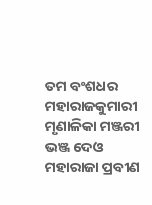ତମ ବଂଶଧର ମହାରାଜକୁମାରୀ ମୃଣାଳିକା ମଞ୍ଜରୀ ଭଞ୍ଜ ଦେଓ ମହାରାଜା ପ୍ରବୀଣ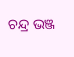ଚନ୍ଦ୍ର ଭଞ୍ଜ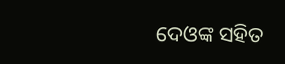ଦେଓଙ୍କ ସହିତ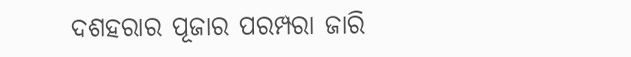ଦଶହରାର ପୂଜାର ପରମ୍ପରା ଜାରି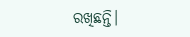ରଖିଛନ୍ତି।